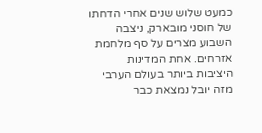כמעט שלוש שנים אחרי הדחתו של חוסני מובארק, ניצבה השבוע מצרים על סף מלחמת אזרחים. אחת המדינות היציבות ביותר בעולם הערבי מזה יובל נמצאת כבר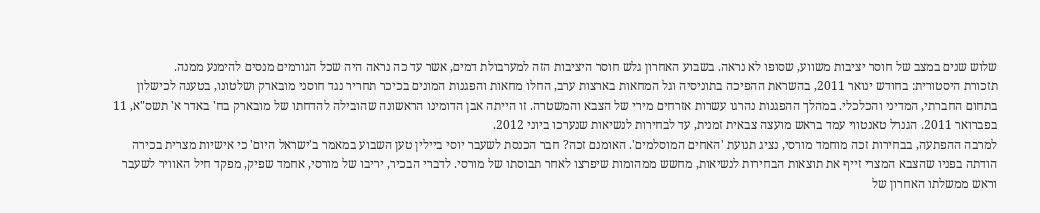שלוש שנים במצב של חוסר יציבות משווע, שסופו לא נראה. בשבוע האחרון גלש חוסר היציבות הזה למערבולת דמים, אשר עד כה נראה היה שכל הגורמים מנסים להימנע ממנה.
תזכורת היסטורית: בחודש ינואר 2011, בהשראת ההפיכה בתוניסיה וגל המחאות בארצות ערב, החלו מחאות והפגנות המונים בכיכר תחריר נגד חוסני מובארק ושלטונו, בטענה לכישלון בתחום החברתי, המדיני והכלכלי. במהלך ההפגנות נהרגו עשרות אזרחים מירי של הצבא והמשטרה. זו הייתה אבן הדומינו הראשונה שהובילה להדחתו של מובארק בח' באדר א' תשס"א, 11 בפברואר 2011. הגנרל טאנטווי עמד בראש מועצה צבאית זמנית, עד לבחירות לנשיאות שנערכו ביוני 2012.
למרבה ההפתעה, בבחירות זכה מוחמד מורסי, נציג תנועת 'האחים המוסלמים'. האומנם זכה? חבר הכנסת לשעבר יוסי ביילין טען השבוע במאמר ב'ישראל היום' כי אישיות מצרית בכירה הודתה בפניו שהצבא המצרי זייף את תוצאות הבחירות לנשיאות, מחשש ממהומות שיפרצו לאחר תבוסתו של מורסי. לדברי הבכיר, יריבו של מורסי, אחמד שפיק, מפקד חיל האוויר לשעבר וראש ממשלתו האחרון של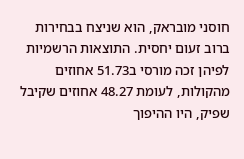חוסני מובראק, הוא שניצח בבחירות ברוב זעום יחסית. התוצאות הרשמיות לפיהן זכה מורסי ב51.73 אחוזים מהקולות, לעומת 48.27 אחוזים שקיבל שפיק, היו ההיפוך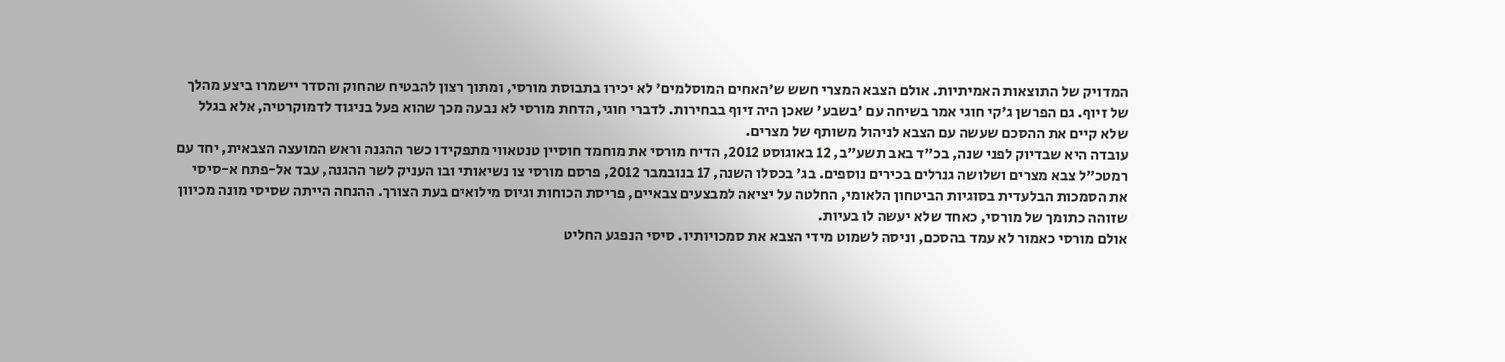המדויק של התוצאות האמיתיות. אולם הצבא המצרי חשש ש'האחים המוסלמים' לא יכירו בתבוסת מורסי, ומתוך רצון להבטיח שהחוק והסדר יישמרו ביצע מהלך של זיוף. גם הפרשן ג'קי חוגי אמר בשיחה עם 'בשבע' שאכן היה זיוף בבחירות. לדברי חוגי, הדחת מורסי לא נבעה מכך שהוא פעל בניגוד לדמוקרטיה, אלא בגלל שלא קיים את ההסכם שעשה עם הצבא לניהול משותף של מצרים.
עובדה היא שבדיוק לפני שנה, בכ"ד באב תשע"ב, 12 באוגוסט 2012, הדיח מורסי את מוחמד חוסיין טנטאווי מתפקידו כשר ההגנה וראש המועצה הצבאית, יחד עם רמטכ"ל צבא מצרים ושלושה גנרלים בכירים נוספים. בג' בכסלו השנה, 17 בנובמבר 2012, פרסם מורסי צו נשיאותי ובו העניק לשר ההגנה, עבד אל-פתח א-סיסי את הסמכות הבלעדית בסוגיות הביטחון הלאומי, החלטה על יציאה למבצעים צבאיים, פריסת הכוחות וגיוס מילואים בעת הצורך. ההנחה הייתה שסיסי מונה מכיוון שזוהה כתומך של מורסי, כאחד שלא יעשה לו בעיות.
אולם מורסי כאמור לא עמד בהסכם, וניסה לשמוט מידי הצבא את סמכויותיו. סיסי הנפגע החליט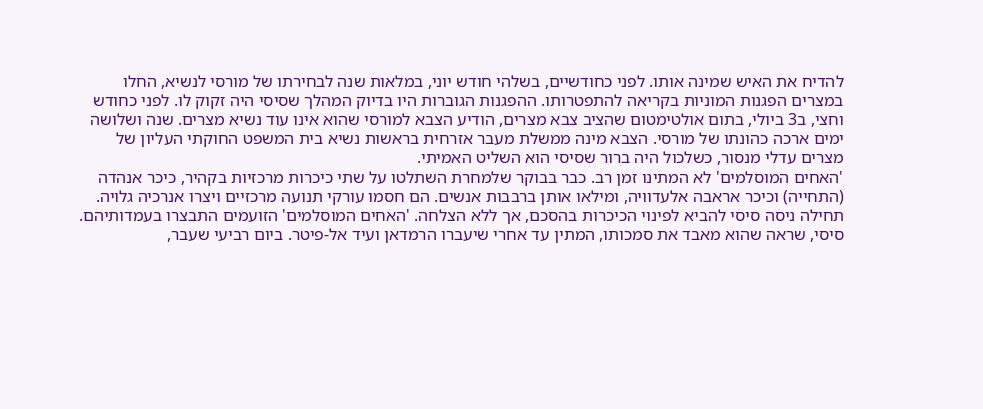להדיח את האיש שמינה אותו. לפני כחודשיים, בשלהי חודש יוני, במלאות שנה לבחירתו של מורסי לנשיא, החלו במצרים הפגנות המוניות בקריאה להתפטרותו. ההפגנות הגוברות היו בדיוק המהלך שסיסי היה זקוק לו. לפני כחודש וחצי, ב3 ביולי, בתום אולטימטום שהציב צבא מצרים, הודיע הצבא למורסי שהוא אינו עוד נשיא מצרים. שנה ושלושה ימים ארכה כהונתו של מורסי. הצבא מינה ממשלת מעבר אזרחית בראשות נשיא בית המשפט החוקתי העליון של מצרים עדלי מנסור, כשלכול היה ברור שסיסי הוא השליט האמיתי.
'האחים המוסלמים' לא המתינו זמן רב. כבר בבוקר שלמחרת השתלטו על שתי כיכרות מרכזיות בקהיר, כיכר אנהדה (התחייה) וכיכר אראבה אלעדוויה, ומילאו אותן ברבבות אנשים. הם חסמו עורקי תנועה מרכזיים ויצרו אנרכיה גלויה.
תחילה ניסה סיסי להביא לפינוי הכיכרות בהסכם, אך ללא הצלחה. 'האחים המוסלמים' הזועמים התבצרו בעמדותיהם. סיסי, שראה שהוא מאבד את סמכותו, המתין עד אחרי שיעברו הרמדאן ועיד אל-פיטר. ביום רביעי שעבר,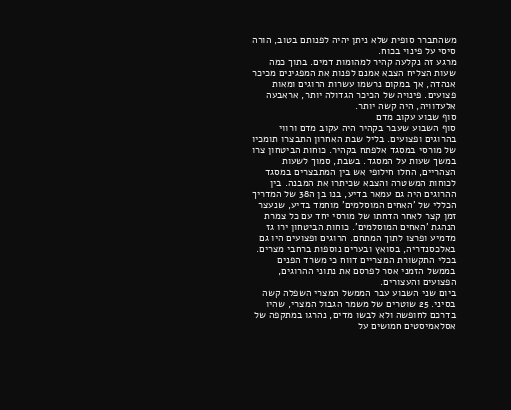משהתברר סופית שלא ניתן יהיה לפנותם בטוב, הורה סיסי על פינוי בכוח.
מרגע זה נקלעה קהיר למהומות דמים. בתוך כמה שעות הצליח הצבא אמנם לפנות את המפגינים מכיכר אנהדה, אך במקום נרשמו עשרות הרוגים ומאות פצועים. פינויה של הכיכר הגדולה יותר, אראבעה אלעדוויה, היה קשה יותר.
סוף שבוע עקוב מדם
סוף השבוע שעבר בקהיר היה עקוב מדם ורווי בהרוגים ופצועים. בליל שבת האחרון התבצרו תומכיו של מורסי במסגד אלפתח בקהיר. כוחות הביטחון צרו במשך שעות על המסגד. בשבת, סמוך לשעות הצהריים, החלו חילופי אש בין המתבצרים במסגד לכוחות המשטרה והצבא שכיתרו את המבנה. בין ההרוגים היה גם עמאר בדיע, בנו בן ה38 של המדריך הכללי של 'האחים המוסלמים' מוחמד בדיע, שנעצר זמן קצר לאחר הדחתו של מורסי יחד עם כל צמרת הנהגת 'האחים המוסלמים'. כוחות הביטחון ירו גז מדמיע ופרצו לתוך המתחם. הרוגים ופצועים היו גם באלכסנדריה, בסואץ ובערים נוספות ברחבי מצרים. בכלי התקשורת המצריים דווח כי משרד הפנים בממשל הזמני אסר לפרסם את נתוני ההרוגים, הפצועים והעצורים.
ביום שני השבוע עבר הממשל המצרי השפלה קשה בסיני. 25 שוטרים של משמר הגבול המצרי, שהיו בדרכם לחופשה ולא לבשו מדים, נהרגו במתקפה של אסלאמיסטים חמושים על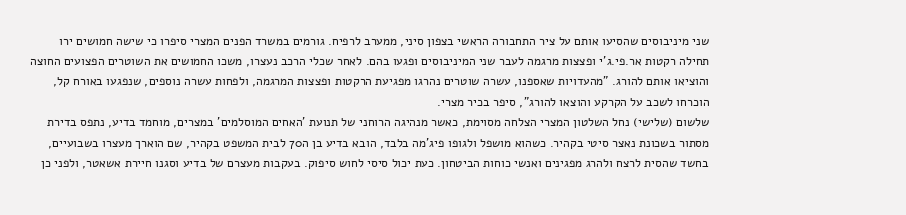שני מיניבוסים שהסיעו אותם על ציר התחבורה הראשי בצפון סיני, ממערב לרפיח. גורמים במשרד הפנים המצרי סיפרו כי שישה חמושים ירו תחילה רקטות אר.פי.ג'י ופצצות מרגמה לעבר שני המיניבוסים ופגעו בהם. לאחר שכלי הרכב נעצרו, משכו החמושים את השוטרים הפצועים החוצה והוציאו אותם להורג. "מהעדויות שאספנו, עשרה שוטרים נהרגו מפגיעת הרקטות ופצצות המרגמה, ולפחות עשרה נוספים, שנפגעו באורח קל, הוכרחו לשכב על הקרקע והוצאו להורג", סיפר בכיר מצרי.
שלשום (שלישי) נחל השלטון המצרי הצלחה מסוימת, כאשר מנהיגה הרוחני של תנועת 'האחים המוסלמים' במצרים, מוחמד בדיע, נתפס בדירת מסתור בשכונת נאצר סיטי בקהיר. כשהוא מושפל ולגופו פיג'מה בלבד, הובא בדיע בן ה70 לבית המשפט בקהיר, שם הוארך מעצרו בשבועיים, בחשד שהסית לרצח ולהרג מפגינים ואנשי כוחות הביטחון. כעת יכול סיסי לחוש סיפוק. בעקבות מעצרם של בדיע וסגנו חיירת אשאטר, ולפני כן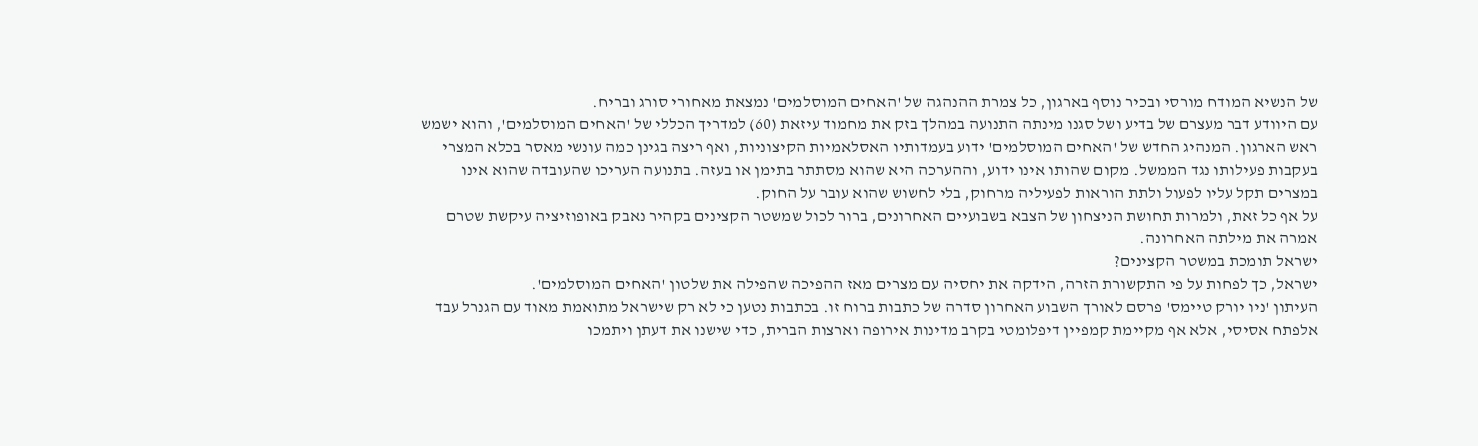של הנשיא המודח מורסי ובכיר נוסף בארגון, כל צמרת ההנהגה של 'האחים המוסלמים' נמצאת מאחורי סורג ובריח.
עם היוודע דבר מעצרם של בדיע ושל סגנו מינתה התנועה במהלך בזק את מחמוד עיזאת (60) למדריך הכללי של 'האחים המוסלמים', והוא ישמש ראש הארגון. המנהיג החדש של 'האחים המוסלמים' ידוע בעמדותיו האסלאמיות הקיצוניות, ואף ריצה בגינן כמה עונשי מאסר בכלא המצרי בעקבות פעילותו נגד הממשל. מקום שהותו אינו ידוע, וההערכה היא שהוא מסתתר בתימן או בעזה. בתנועה העריכו שהעובדה שהוא אינו במצרים תקל עליו לפעול ולתת הוראות לפעיליה מרחוק, בלי לחשוש שהוא עובר על החוק.
על אף כל זאת, ולמרות תחושת הניצחון של הצבא בשבועיים האחרונים, ברור לכול שמשטר הקצינים בקהיר נאבק באופוזיציה עיקשת שטרם אמרה את מילתה האחרונה.
ישראל תומכת במשטר הקצינים?
ישראל, כך לפחות על פי התקשורת הזרה, הידקה את יחסיה עם מצרים מאז ההפיכה שהפילה את שלטון 'האחים המוסלמים'.
העיתון 'ניו יורק טיימס' פרסם לאורך השבוע האחרון סדרה של כתבות ברוח זו. בכתבות נטען כי לא רק שישראל מתואמת מאוד עם הגנרל עבד אלפתח אסיסי, אלא אף מקיימת קמפיין דיפלומטי בקרב מדינות אירופה וארצות הברית, כדי שישנו את דעתן ויתמכו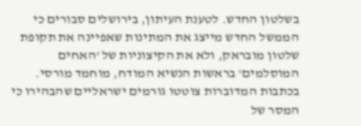בשלטון החדש. לטענת העיתון, בירושלים סבורים כי הממשל החדש מייצג את המתינות שאפיינה את תקופת שלטון מובראק, ולא את הקיצוניות של 'האחים המוסלמים' בראשות הנשיא המודח, מוחמד מורסי. בכתבות המדוברות צוטטו גורמים ישראליים שהבהירו כי המסר של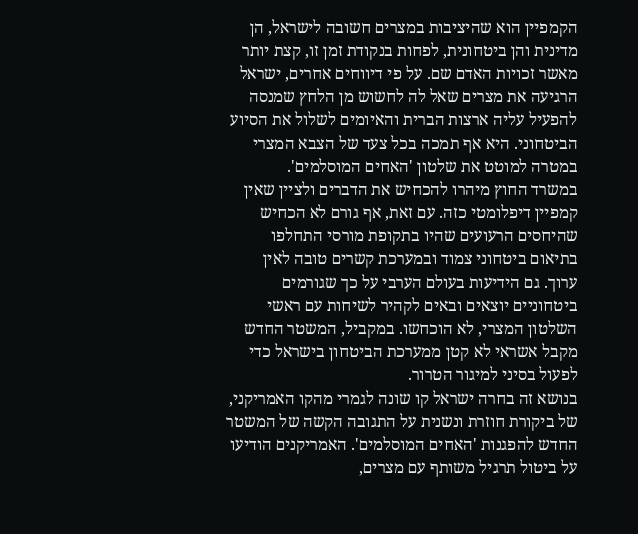הקמפיין הוא שהיציבות במצרים חשובה לישראל, הן מדינית והן ביטחונית, לפחות בנקודת זמן זו, קצת יותר מאשר זכויות האדם שם. על פי דיווחים אחרים, ישראל הרגיעה את מצרים שאל לה לחשוש מן הלחץ שמנסה להפעיל עליה ארצות הברית והאיומים לשלול את הסיוע הביטחוני. היא אף תמכה בכל צעד של הצבא המצרי במטרה למוטט את שלטון 'האחים המוסלמים'.
במשרד החוץ מיהרו להכחיש את הדברים ולציין שאין קמפיין דיפלומטי כזה. עם זאת, אף גורם לא הכחיש שהיחסים הרעועים שהיו בתקופת מורסי התחלפו בתיאום ביטחוני צמוד ובמערכת קשרים טובה לאין ערוך. גם הידיעות בעולם הערבי על כך שגורמים ביטחוניים יוצאים ובאים לקהיר לשיחות עם ראשי השלטון המצרי, לא הוכחשו. במקביל, המשטר החדש מקבל אשראי לא קטן ממערכת הביטחון בישראל כדי לפעול בסיני למיגור הטרור.
בנושא זה בחרה ישראל קו שונה לגמרי מהקו האמריקני, של ביקורת חוזרת ונשנית על התגובה הקשה של המשטר החדש להפגנות 'האחים המוסלמים'. האמריקנים הודיעו על ביטול תרגיל משותף עם מצרים,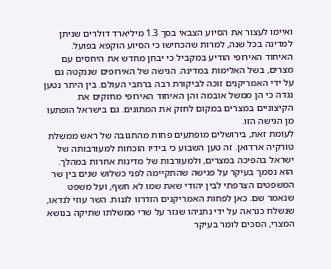ואיימו לעצור את הסיוע הצבאי בסך 1.3 מיליארד דולרים שניתן למדינה בכל שנה, למרות שהכחישו כי הסיוע הוקפא בפועל. האיחוד האירופי הודיע במקביל כי יבחן מחדש את היחסים עם מצרים, בשל האלימות במדינה. הגישה של האירופים שננקטה גם על ידי האמריקנים זוכה לביקורת רבה ברחבי העולם. בין היתר נטען נגדה כי הן ממשל אובמה והן האיחוד האירופי מחזקים את הקיצוניים במצרים במקום לחזק את המתונים. גם בישראל הופתעו מן הגישה הזו.
לעומת זאת, בירושלים מופתעים פחות מהתגובה של ראש ממשלת טורקיה ארדואן. זה טען השבוע כי בידיו הוכחות למעורבותה של ישראל בהפיכה במצרים, ולמעורבות של מדינות אחרות במהלך. הוא נסמך בעיקר על פגישה שהתקיימה לפני כשלוש שנים בין שר המשפטים הצרפתי לבין יהודי שאת שמו לא חשף, ועל משפט שנאמר שם. כאן לפחות האמריקנים הזדרזו לגנות. השר עוזי לנדאו, שנשלח כנראה על ידי נתניהו שגזר על שרי ממשלתו שתיקה בנושא המצרי, הסכים לומר בעיקר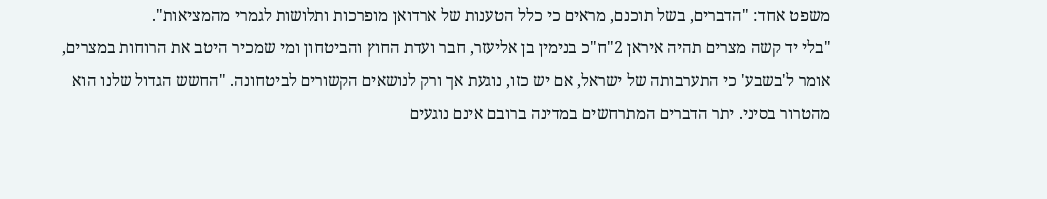משפט אחד: "הדברים, בשל תוכנם, מראים כי כלל הטענות של ארדואן מופרכות ותלושות לגמרי מהמציאות".
"בלי יד קשה מצרים תהיה איראן 2"ח"כ בנימין בן אליעזר, חבר ועדת החוץ והביטחון ומי שמכיר היטב את הרוחות במצרים, אומר ל'בשבע' כי התערבותה של ישראל, אם יש כזו, נוגעת אך ורק לנושאים הקשורים לביטחונה. "החשש הגדול שלנו הוא מהטרור בסיני. יתר הדברים המתרחשים במדינה ברובם אינם נוגעים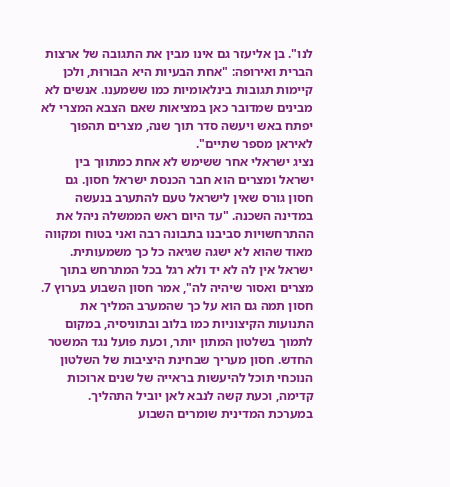לנו". בן אליעזר גם אינו מבין את התגובה של ארצות הברית ואירופה: "אחת הבעיות היא הבוּרוּת, ולכן קיימות תגובות בינלאומיות כמו ששמענו. אנשים לא מבינים שמדובר כאן במציאות שאם הצבא המצרי לא יפתח באש ויעשה סדר תוך שנה, מצרים תהפוך לאיראן מספר שתיים".
נציג ישראלי אחר ששימש לא אחת כמתווך בין ישראל ומצרים הוא חבר הכנסת ישראל חסון. גם חסון גורס שאין לישראל טעם להתערב בנעשה במדינה השכנה. "עד היום ראש הממשלה ניהל את ההתרחשויות סביבנו בתבונה רבה ואני בטוח ומקווה מאוד שהוא לא ישגה שגיאה כל כך משמעותית. ישראל אין לה לא יד ולא רגל בכל המתרחש בתוך מצרים ואסור שיהיה לה", אמר חסון השבוע בערוץ 7.
חסון תמה גם הוא על כך שהמערב המליך את התנועות הקיצוניות כמו בלוב ובתוניסיה, במקום לתמוך בשלטון המתון יותר, וכעת פועל נגד המשטר החדש. חסון מעריך שבחינת היציבות של השלטון הנוכחי תוכל להיעשות בראייה של שנים ארוכות קדימה, וכעת קשה לנבא לאן יוביל התהליך.
במערכת המדינית שומרים השבוע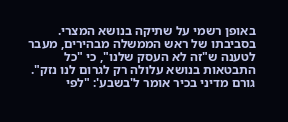באופן רשמי על שתיקה בנושא המצרי. בסביבתו של ראש הממשלה מבהירים, מעבר לטענה ש"זה לא העסק שלנו", כי "כל התבטאות בנושא עלולה רק לגרום לנו נזק". גורם מדיני בכיר אומר ל'בשבע': "לפי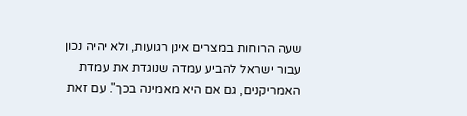שעה הרוחות במצרים אינן רגועות, ולא יהיה נכון עבור ישראל להביע עמדה שנוגדת את עמדת האמריקנים, גם אם היא מאמינה בכך". עם זאת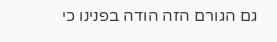גם הגורם הזה הודה בפנינו כי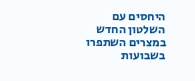היחסים עם השלטון החדש במצרים השתפרו בשבועות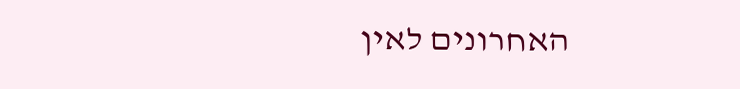האחרונים לאין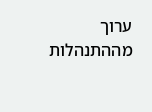ערוך מההתנהלות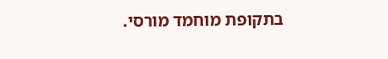בתקופת מוחמד מורסי.